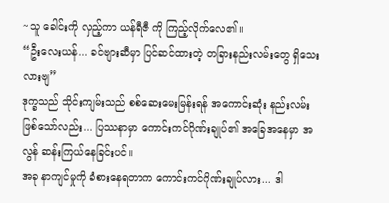~သူ ခေါင်းကို လှည့်ကာ ယန်ရီဇီ ကို ကြည့်လိုက်လေ၏။
“ဦးလေးယန်... ခင်ဗျားဆီမှာ ပြင်ဆင်ထားတဲ့ တခြားနည်းလမ်းတွေ ရှိသေးလားဗျ”
ဒုက္ခသည် သိုင်းကျမ်းသည် စစ်ဆေးမေးမြန်းရန် အကောင်းဆုံး နည်းလမ်း ဖြစ်သော်လည်း... ပြဿနာမှာ ကောင်းကင်ဂိုဏ်းချုပ်၏ အခြေအနေမှာ အလွန် ဆန်းကြယ်နေခြင်းပင်။
အခု နာကျင်မှုကို ခံစားနေရတာက ကောင်းကင်ဂိုဏ်းချုပ်လား... ဒါ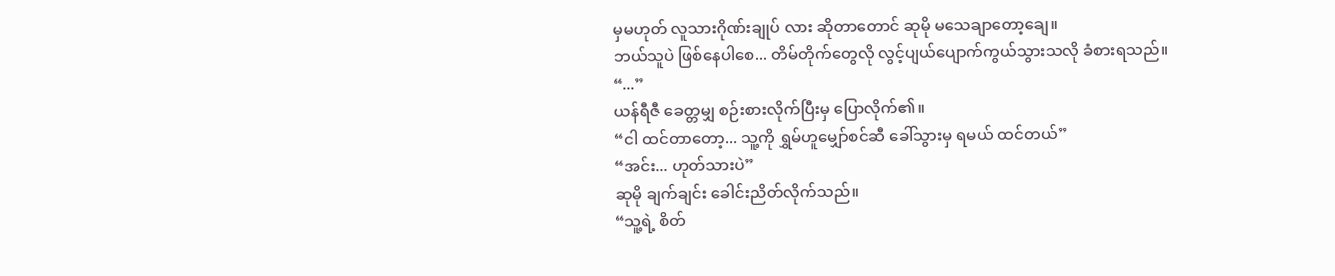မှမဟုတ် လူသားဂိုဏ်းချုပ် လား ဆိုတာတောင် ဆုမို မသေချာတော့ချေ။
ဘယ်သူပဲ ဖြစ်နေပါစေ... တိမ်တိုက်တွေလို လွင့်ပျယ်ပျောက်ကွယ်သွားသလို ခံစားရသည်။
“...”
ယန်ရီဇီ ခေတ္တမျှ စဉ်းစားလိုက်ပြီးမှ ပြောလိုက်၏။
“ငါ ထင်တာတော့... သူ့ကို ရွှမ်ဟူမျှော်စင်ဆီ ခေါ်သွားမှ ရမယ် ထင်တယ်”
“အင်း... ဟုတ်သားပဲ”
ဆုမို ချက်ချင်း ခေါင်းညိတ်လိုက်သည်။
“သူ့ရဲ့ စိတ်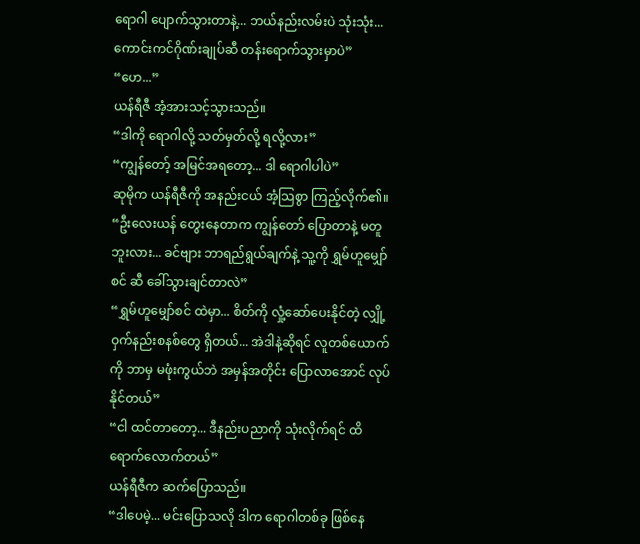ရောဂါ ပျောက်သွားတာနဲ့... ဘယ်နည်းလမ်းပဲ သုံးသုံး... ကောင်းကင်ဂိုဏ်းချုပ်ဆီ တန်းရောက်သွားမှာပဲ”
“ဟေ...”
ယန်ရီဇီ အံ့အားသင့်သွားသည်။
“ဒါကို ရောဂါလို့ သတ်မှတ်လို့ ရလို့လား”
“ကျွန်တော့် အမြင်အရတော့... ဒါ ရောဂါပါပဲ”
ဆုမိုက ယန်ရီဇီကို အနည်းငယ် အံ့သြစွာ ကြည့်လိုက်၏။
“ဦးလေးယန် တွေးနေတာက ကျွန်တော် ပြောတာနဲ့ မတူဘူးလား... ခင်ဗျား ဘာရည်ရွယ်ချက်နဲ့ သူ့ကို ရွှမ်ဟူမျှော်စင် ဆီ ခေါ်သွားချင်တာလဲ”
“ရွှမ်ဟူမျှော်စင် ထဲမှာ... စိတ်ကို လှုံ့ဆော်ပေးနိုင်တဲ့ လျှို့ဝှက်နည်းစနစ်တွေ ရှိတယ်... အဲဒါနဲ့ဆိုရင် လူတစ်ယောက်ကို ဘာမှ မဖုံးကွယ်ဘဲ အမှန်အတိုင်း ပြောလာအောင် လုပ်နိုင်တယ်”
“ငါ ထင်တာတော့... ဒီနည်းပညာကို သုံးလိုက်ရင် ထိရောက်လောက်တယ်”
ယန်ရီဇီက ဆက်ပြောသည်။
“ဒါပေမဲ့... မင်းပြောသလို ဒါက ရောဂါတစ်ခု ဖြစ်နေ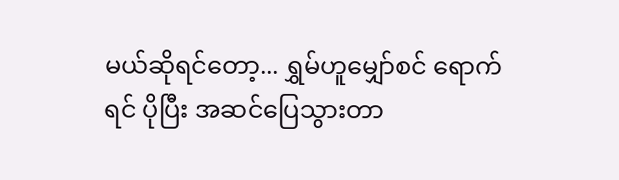မယ်ဆိုရင်တော့... ရွှမ်ဟူမျှော်စင် ရောက်ရင် ပိုပြီး အဆင်ပြေသွားတာ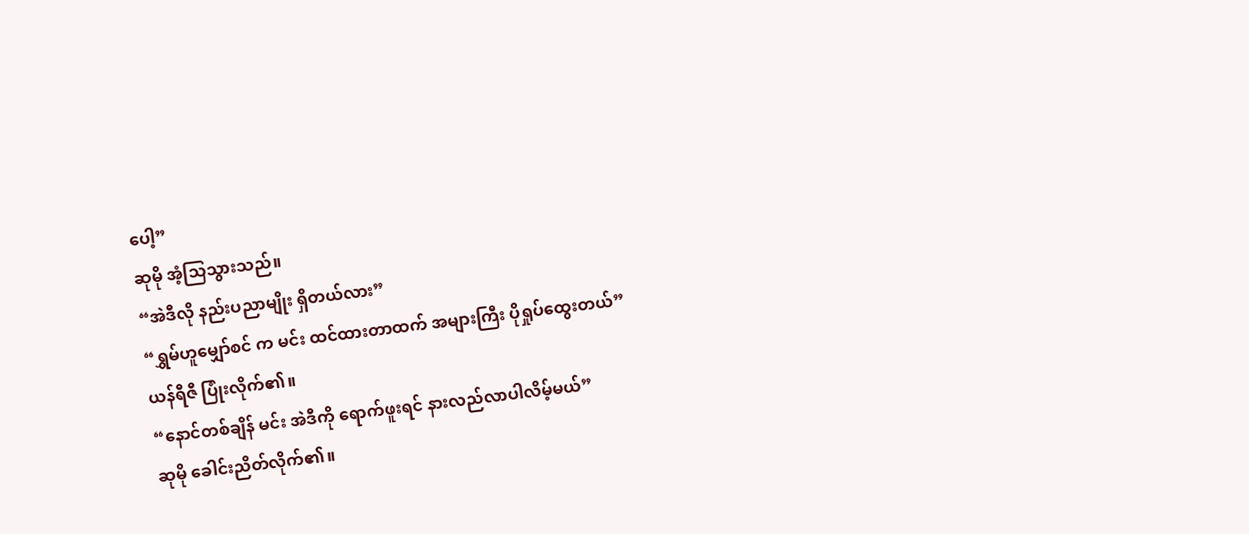ပေါ့”
ဆုမို အံ့သြသွားသည်။
“အဲဒီလို နည်းပညာမျိုး ရှိတယ်လား”
“ရွှမ်ဟူမျှော်စင် က မင်း ထင်ထားတာထက် အများကြီး ပိုရှုပ်ထွေးတယ်”
ယန်ရီဇီ ပြုံးလိုက်၏။
“နောင်တစ်ချိန် မင်း အဲဒီကို ရောက်ဖူးရင် နားလည်လာပါလိမ့်မယ်”
ဆုမို ခေါင်းညိတ်လိုက်၏။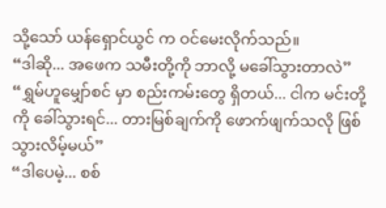သို့သော် ယန်ရှောင်ယွင် က ဝင်မေးလိုက်သည်။
“ဒါဆို... အဖေက သမီးတို့ကို ဘာလို့ မခေါ်သွားတာလဲ”
“ရွှမ်ဟူမျှော်စင် မှာ စည်းကမ်းတွေ ရှိတယ်... ငါက မင်းတို့ကို ခေါ်သွားရင်... တားမြစ်ချက်ကို ဖောက်ဖျက်သလို ဖြစ်သွားလိမ့်မယ်”
“ဒါပေမဲ့... စစ်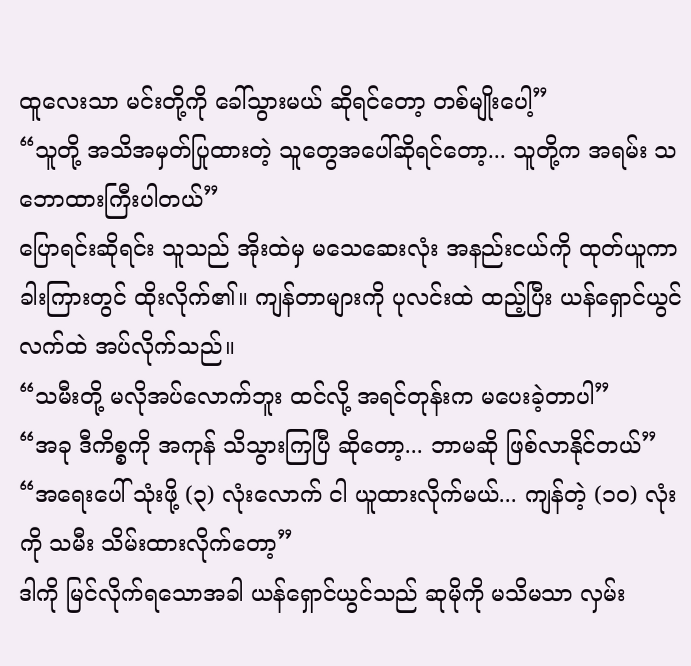ထူလေးသာ မင်းတို့ကို ခေါ်သွားမယ် ဆိုရင်တော့ တစ်မျိုးပေါ့”
“သူတို့ အသိအမှတ်ပြုထားတဲ့ သူတွေအပေါ်ဆိုရင်တော့... သူတို့က အရမ်း သဘောထားကြီးပါတယ်”
ပြောရင်းဆိုရင်း သူသည် အိုးထဲမှ မသေဆေးလုံး အနည်းငယ်ကို ထုတ်ယူကာ ခါးကြားတွင် ထိုးလိုက်၏။ ကျန်တာများကို ပုလင်းထဲ ထည့်ပြီး ယန်ရှောင်ယွင် လက်ထဲ အပ်လိုက်သည်။
“သမီးတို့ မလိုအပ်လောက်ဘူး ထင်လို့ အရင်တုန်းက မပေးခဲ့တာပါ”
“အခု ဒီကိစ္စကို အကုန် သိသွားကြပြီ ဆိုတော့... ဘာမဆို ဖြစ်လာနိုင်တယ်”
“အရေးပေါ် သုံးဖို့ (၃) လုံးလောက် ငါ ယူထားလိုက်မယ်... ကျန်တဲ့ (၁၀) လုံးကို သမီး သိမ်းထားလိုက်တော့”
ဒါကို မြင်လိုက်ရသောအခါ ယန်ရှောင်ယွင်သည် ဆုမိုကို မသိမသာ လှမ်း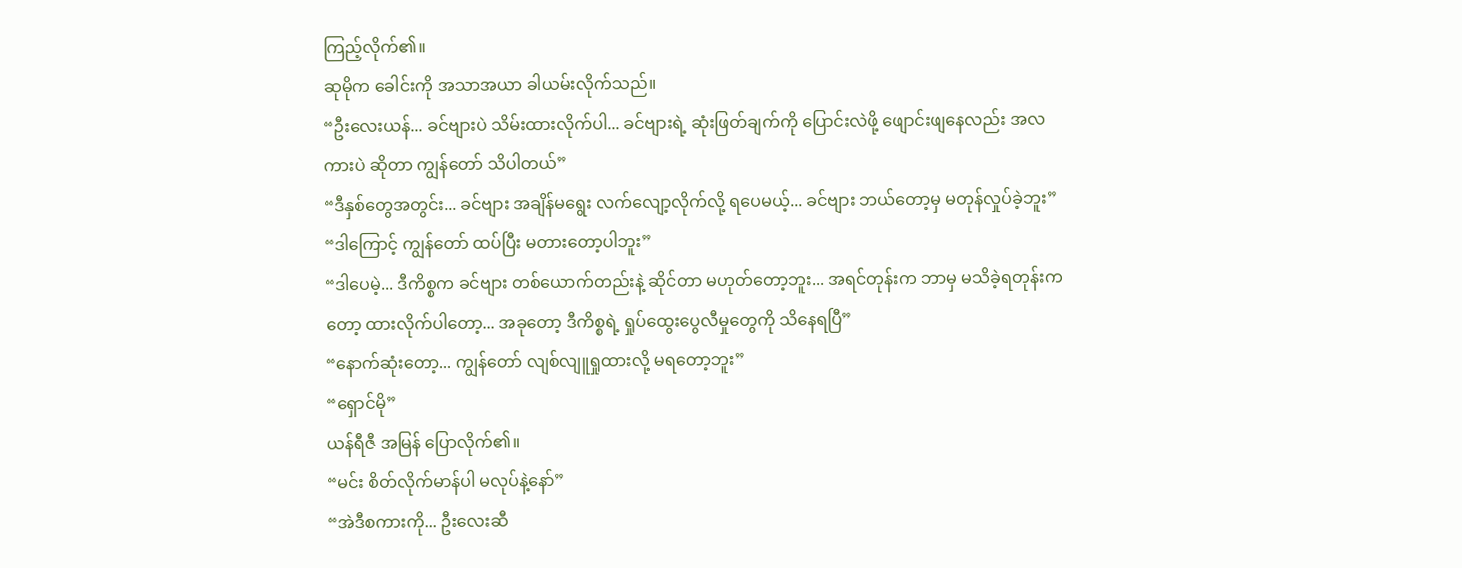ကြည့်လိုက်၏။
ဆုမိုက ခေါင်းကို အသာအယာ ခါယမ်းလိုက်သည်။
“ဦးလေးယန်... ခင်ဗျားပဲ သိမ်းထားလိုက်ပါ... ခင်ဗျားရဲ့ ဆုံးဖြတ်ချက်ကို ပြောင်းလဲဖို့ ဖျောင်းဖျနေလည်း အလကားပဲ ဆိုတာ ကျွန်တော် သိပါတယ်”
“ဒီနှစ်တွေအတွင်း... ခင်ဗျား အချိန်မရွေး လက်လျော့လိုက်လို့ ရပေမယ့်... ခင်ဗျား ဘယ်တော့မှ မတုန်လှုပ်ခဲ့ဘူး”
“ဒါကြောင့် ကျွန်တော် ထပ်ပြီး မတားတော့ပါဘူး”
“ဒါပေမဲ့... ဒီကိစ္စက ခင်ဗျား တစ်ယောက်တည်းနဲ့ ဆိုင်တာ မဟုတ်တော့ဘူး... အရင်တုန်းက ဘာမှ မသိခဲ့ရတုန်းကတော့ ထားလိုက်ပါတော့... အခုတော့ ဒီကိစ္စရဲ့ ရှုပ်ထွေးပွေလီမှုတွေကို သိနေရပြီ”
“နောက်ဆုံးတော့... ကျွန်တော် လျစ်လျူရှုထားလို့ မရတော့ဘူး”
“ရှောင်မို”
ယန်ရီဇီ အမြန် ပြောလိုက်၏။
“မင်း စိတ်လိုက်မာန်ပါ မလုပ်နဲ့နော်”
“အဲဒီစကားကို... ဦးလေးဆီ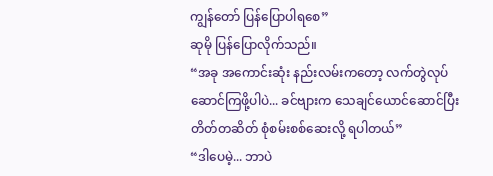ကျွန်တော် ပြန်ပြောပါရစေ”
ဆုမို ပြန်ပြောလိုက်သည်။
“အခု အကောင်းဆုံး နည်းလမ်းကတော့ လက်တွဲလုပ်ဆောင်ကြဖို့ပါပဲ... ခင်ဗျားက သေချင်ယောင်ဆောင်ပြီး တိတ်တဆိတ် စုံစမ်းစစ်ဆေးလို့ ရပါတယ်”
“ဒါပေမဲ့... ဘာပဲ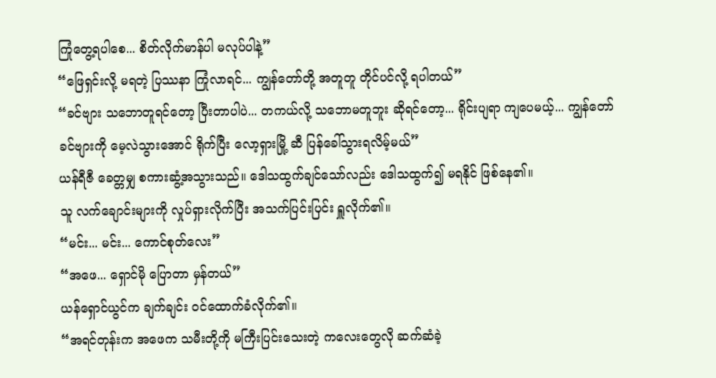ကြုံတွေ့ရပါစေ... စိတ်လိုက်မာန်ပါ မလုပ်ပါနဲ့”
“ဖြေရှင်းလို့ မရတဲ့ ပြဿနာ ကြုံလာရင်... ကျွန်တော်တို့ အတူတူ တိုင်ပင်လို့ ရပါတယ်”
“ခင်ဗျား သဘောတူရင်တော့ ပြီးတာပါပဲ... တကယ်လို့ သဘောမတူဘူး ဆိုရင်တော့... ရိုင်းပျရာ ကျပေမယ့်... ကျွန်တော် ခင်ဗျားကို မေ့လဲသွားအောင် ရိုက်ပြီး လော့ရှားမြို့ ဆီ ပြန်ခေါ်သွားရလိမ့်မယ်”
ယန်ရီဇီ ခေတ္တမျှ စကားဆွံ့အသွားသည်။ ဒေါသထွက်ချင်သော်လည်း ဒေါသထွက်၍ မရနိုင် ဖြစ်နေ၏။
သူ လက်ချောင်းများကို လှုပ်ရှားလိုက်ပြီး အသက်ပြင်းပြင်း ရှူလိုက်၏။
“မင်း... မင်း... ကောင်စုတ်လေး”
“အဖေ... ရှောင်မို ပြောတာ မှန်တယ်”
ယန်ရှောင်ယွင်က ချက်ချင်း ဝင်ထောက်ခံလိုက်၏။
“အရင်တုန်းက အဖေက သမီးတို့ကို မကြီးပြင်းသေးတဲ့ ကလေးတွေလို ဆက်ဆံခဲ့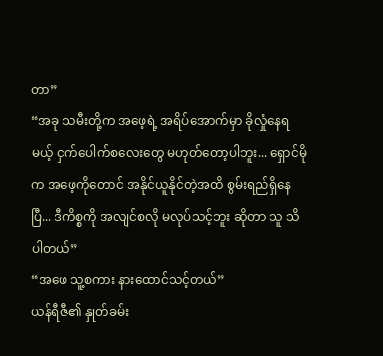တာ”
“အခု သမီးတို့က အဖေ့ရဲ့ အရိပ်အောက်မှာ ခိုလှုံနေရမယ့် ငှက်ပေါက်စလေးတွေ မဟုတ်တော့ပါဘူး... ရှောင်မို က အဖေ့ကိုတောင် အနိုင်ယူနိုင်တဲ့အထိ စွမ်းရည်ရှိနေပြီ... ဒီကိစ္စကို အလျင်စလို မလုပ်သင့်ဘူး ဆိုတာ သူ သိပါတယ်”
“အဖေ သူ့စကား နားထောင်သင့်တယ်”
ယန်ရီဇီ၏ နှုတ်ခမ်း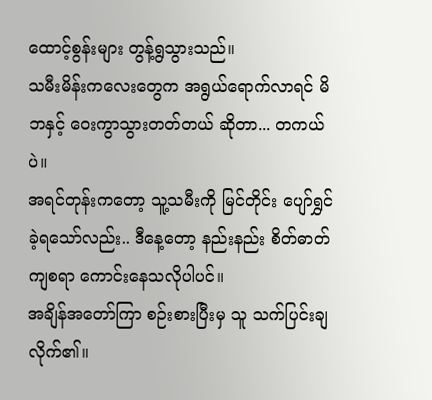ထောင့်စွန်းများ တွန့်ရွသွားသည်။
သမီးမိန်းကလေးတွေက အရွယ်ရောက်လာရင် မိဘနှင့် ဝေးကွာသွားတတ်တယ် ဆိုတာ... တကယ်ပဲ။
အရင်တုန်းကတော့ သူ့သမီးကို မြင်တိုင်း ပျော်ရွှင်ခဲ့ရသော်လည်း.. ဒီနေ့တော့ နည်းနည်း စိတ်ဓာတ်ကျစရာ ကောင်းနေသလိုပါပင်။
အချိန်အတော်ကြာ စဉ်းစားပြီးမှ သူ သက်ပြင်းချလိုက်၏။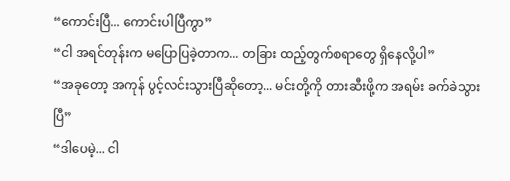“ကောင်းပြီ... ကောင်းပါပြီကွာ”
“ငါ အရင်တုန်းက မပြောပြခဲ့တာက... တခြား ထည့်တွက်စရာတွေ ရှိနေလို့ပါ”
“အခုတော့ အကုန် ပွင့်လင်းသွားပြီဆိုတော့... မင်းတို့ကို တားဆီးဖို့က အရမ်း ခက်ခဲသွားပြီ”
“ဒါပေမဲ့... ငါ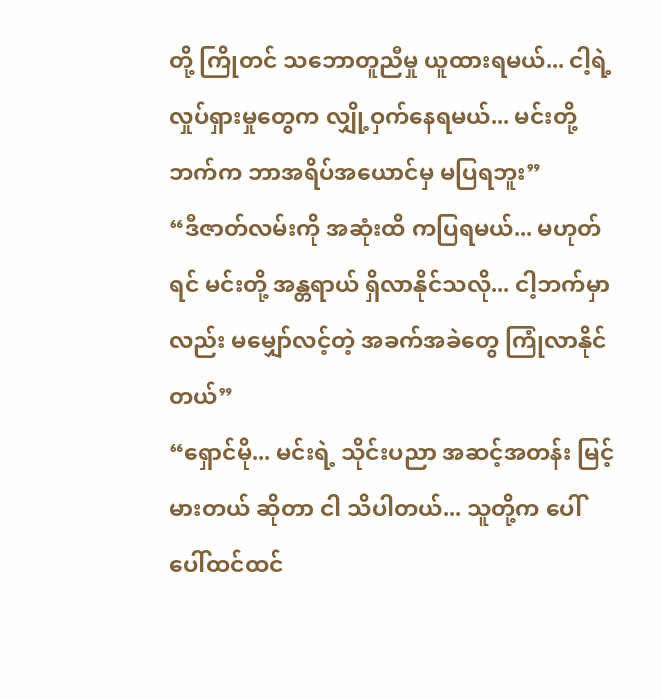တို့ ကြိုတင် သဘောတူညီမှု ယူထားရမယ်... ငါ့ရဲ့ လှုပ်ရှားမှုတွေက လျှို့ဝှက်နေရမယ်... မင်းတို့ဘက်က ဘာအရိပ်အယောင်မှ မပြရဘူး”
“ဒီဇာတ်လမ်းကို အဆုံးထိ ကပြရမယ်... မဟုတ်ရင် မင်းတို့ အန္တရာယ် ရှိလာနိုင်သလို... ငါ့ဘက်မှာလည်း မမျှော်လင့်တဲ့ အခက်အခဲတွေ ကြုံလာနိုင်တယ်”
“ရှောင်မို... မင်းရဲ့ သိုင်းပညာ အဆင့်အတန်း မြင့်မားတယ် ဆိုတာ ငါ သိပါတယ်... သူတို့က ပေါ်ပေါ်ထင်ထင်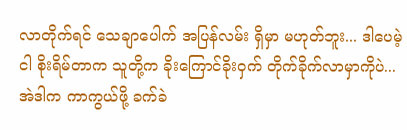လာတိုက်ရင် သေချာပေါက် အပြန်လမ်း ရှိမှာ မဟုတ်ဘူး... ဒါပေမဲ့ ငါ စိုးရိမ်တာက သူတို့က ခိုးကြောင်ခိုးဝှက် တိုက်ခိုက်လာမှာကိုပဲ... အဲဒါက ကာကွယ်ဖို့ ခက်ခဲ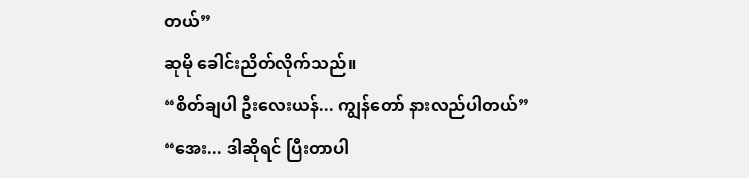တယ်”
ဆုမို ခေါင်းညိတ်လိုက်သည်။
“စိတ်ချပါ ဦးလေးယန်... ကျွန်တော် နားလည်ပါတယ်”
“အေး... ဒါဆိုရင် ပြီးတာပါ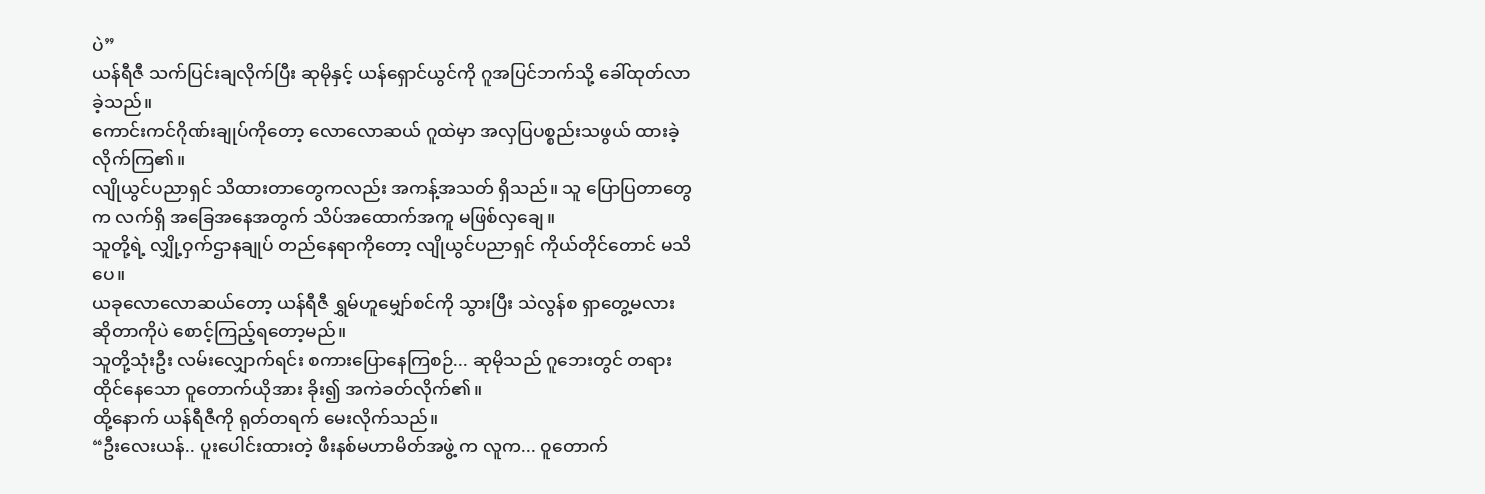ပဲ”
ယန်ရီဇီ သက်ပြင်းချလိုက်ပြီး ဆုမိုနှင့် ယန်ရှောင်ယွင်ကို ဂူအပြင်ဘက်သို့ ခေါ်ထုတ်လာခဲ့သည်။
ကောင်းကင်ဂိုဏ်းချုပ်ကိုတော့ လောလောဆယ် ဂူထဲမှာ အလှပြပစ္စည်းသဖွယ် ထားခဲ့လိုက်ကြ၏။
လျိုယွင်ပညာရှင် သိထားတာတွေကလည်း အကန့်အသတ် ရှိသည်။ သူ ပြောပြတာတွေက လက်ရှိ အခြေအနေအတွက် သိပ်အထောက်အကူ မဖြစ်လှချေ။
သူတို့ရဲ့ လျှို့ဝှက်ဌာနချုပ် တည်နေရာကိုတော့ လျိုယွင်ပညာရှင် ကိုယ်တိုင်တောင် မသိပေ။
ယခုလောလောဆယ်တော့ ယန်ရီဇီ ရွှမ်ဟူမျှော်စင်ကို သွားပြီး သဲလွန်စ ရှာတွေ့မလား ဆိုတာကိုပဲ စောင့်ကြည့်ရတော့မည်။
သူတို့သုံးဦး လမ်းလျှောက်ရင်း စကားပြောနေကြစဉ်... ဆုမိုသည် ဂူဘေးတွင် တရားထိုင်နေသော ဝူတောက်ယိုအား ခိုး၍ အကဲခတ်လိုက်၏။
ထို့နောက် ယန်ရီဇီကို ရုတ်တရက် မေးလိုက်သည်။
“ဦးလေးယန်.. ပူးပေါင်းထားတဲ့ ဖီးနစ်မဟာမိတ်အဖွဲ့ က လူက... ဝူတောက်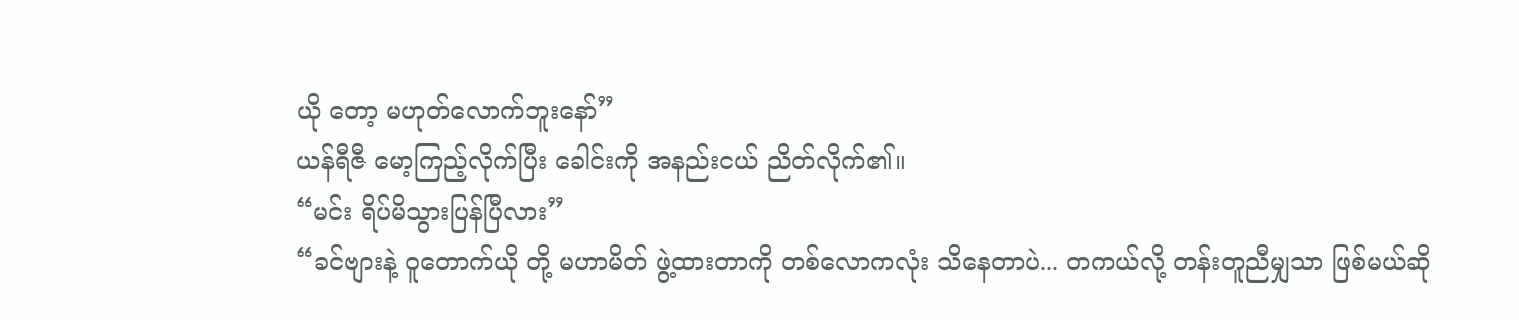ယို တော့ မဟုတ်လောက်ဘူးနော်”
ယန်ရီဇီ မော့ကြည့်လိုက်ပြီး ခေါင်းကို အနည်းငယ် ညိတ်လိုက်၏။
“မင်း ရိပ်မိသွားပြန်ပြီလား”
“ခင်ဗျားနဲ့ ဝူတောက်ယို တို့ မဟာမိတ် ဖွဲ့ထားတာကို တစ်လောကလုံး သိနေတာပဲ... တကယ်လို့ တန်းတူညီမျှသာ ဖြစ်မယ်ဆို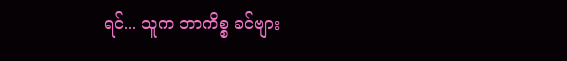ရင်... သူက ဘာကိစ္စ ခင်ဗျား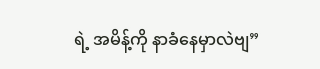ရဲ့ အမိန့်ကို နာခံနေမှာလဲဗျ”